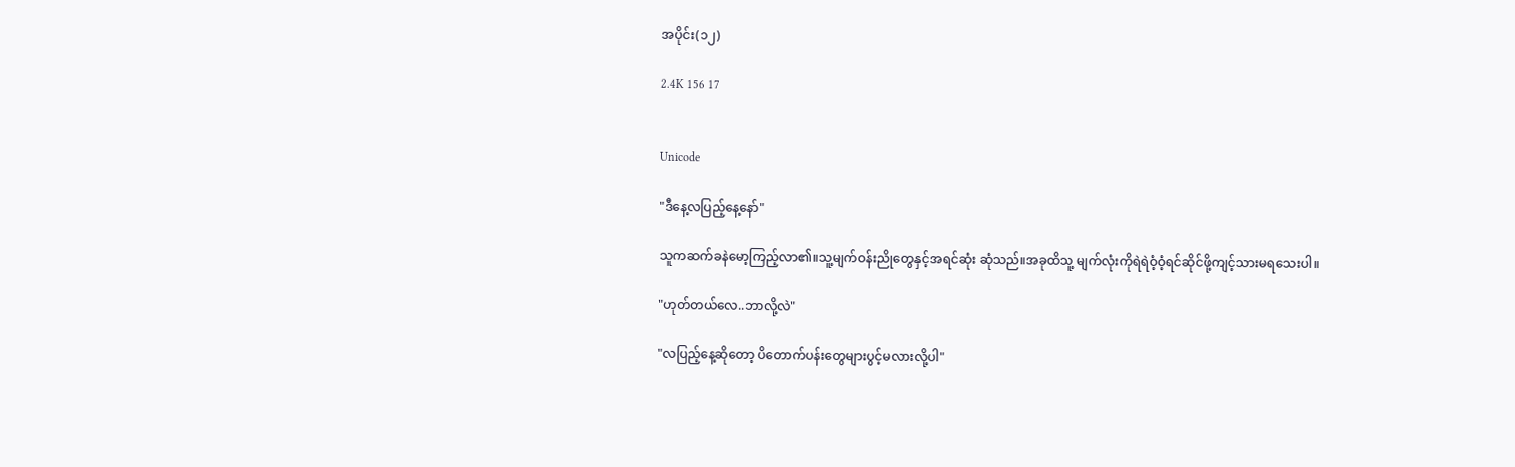အပိုင်း(၁၂)

2.4K 156 17


Unicode

"ဒီနေ့လပြည့်နေ့နော်"

သူကဆက်ခနဲမော့ကြည့်လာ၏။သူ့မျက်ဝန်းညိုတွေနှင့်အရင်ဆုံး ဆုံသည်။အခုထိသူ့ မျက်လုံးကိုရဲရဲဝံ့ဝံ့ရင်ဆိုင်ဖို့ကျင့်သားမရသေးပါ။

"ဟုတ်တယ်လေ..ဘာလို့လဲ"

"လပြည့်နေ့ဆိုတော့ ပိတောက်ပန်းတွေများပွင့်မလားလို့ပါ"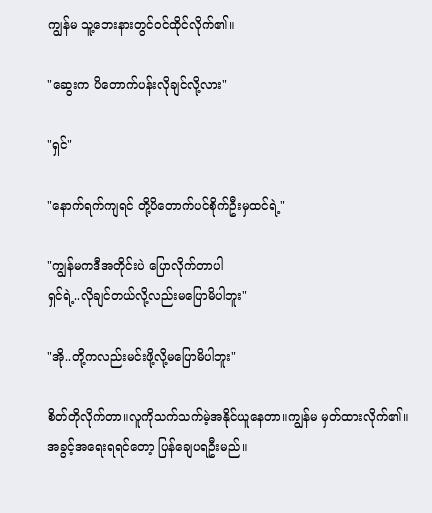ကျွန်မ သူ့ဘေးနားတွင်ဝင်ထိုင်လိုက်၏။

"ဆွေးက ပိတောက်ပန်းလိုချင်လို့လား"

"ရှင်"

"နောက်ရက်ကျရင် တို့ပိတောက်ပင်စိုက်ဦးမှထင်ရဲ့"

"ကျွန်မကဒီအတိုင်းပဲ ပြောလိုက်တာပါ
ရှင်ရဲ့..လိုချင်တယ်လို့လည်းမပြောမိပါဘူး"

"အို..တို့ကလည်းမင်းဖို့လို့မပြောမိပါဘူး"

စိတ်တိုလိုက်တာ။လူကိုသက်သက်မဲ့အနိုင်ယူနေတာ။ကျွန်မ မှတ်ထားလိုက်၏။
အခွင့်အ‌ရေးရရင်တော့ ပြန်ချေပရဦးမည်။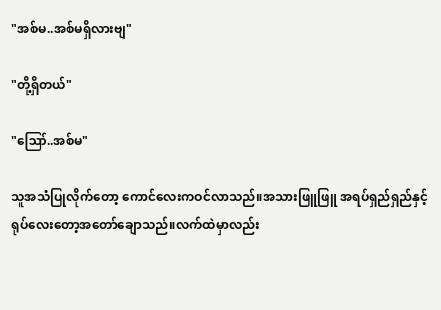"အစ်မ..အစ်မရှိလားဗျ"

"တို့ရှိတယ်"

"ဪ..အစ်မ"

သူအသံပြုလိုက်တော့ ကောင်လေးကဝင်လာသည်။အသားဖြူဖြူ အရပ်ရှည်ရှည်နှင့် ရုပ်လေးတော့အတော်ချောသည်။လက်ထဲမှာလည်း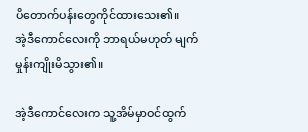ပိ‌တောက်ပန်းတွေကိုင်ထားသေး၏။
အဲ့ဒီကောင်လေးကို ဘာရယ်မဟုတ် မျက်မှုန်းကျိုးမိသွား၏။

အဲ့ဒီကောင်လေးက သူ့အိမ်မှာဝင်ထွက်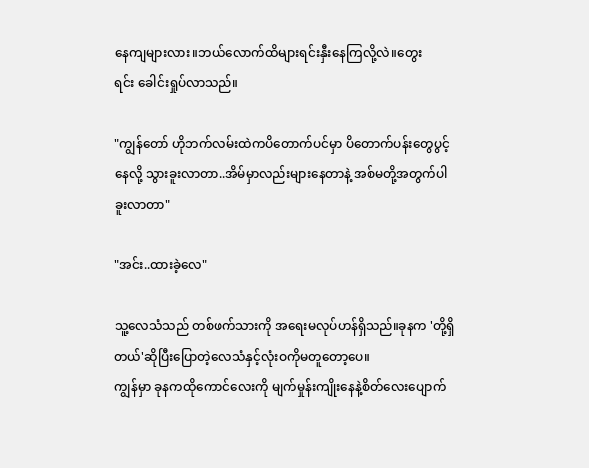နေကျများလား။ဘယ်လောက်ထိများရင်းနှီးနေကြလို့လဲ။တွေးရင်း ‌ခေါင်းရှုပ်လာသည်။

"ကျွန်တော် ဟိုဘက်လမ်းထဲကပိတောက်ပင်မှာ ပိတောက်ပန်းတွေပွင့်နေလို့ သွားခူးလာတာ..အိမ်မှာလည်းများနေတာနဲ့ အစ်မတို့အတွက်ပါခူးလာတာ"

"အင်း..ထားခဲ့လေ"

သူ့လေသံသည် တစ်ဖက်သားကို အရေးမလုပ်ဟန်ရှိသည်။ခုနက 'တို့ရှိတယ်'ဆိုပြီးပြောတဲ့လေသံနှင့်လုံးဝကိုမတူတော့ပေ။‌
ကျွန်မှာ ခုနကထိုကောင်လေးကို မျက်မှုန်းကျိုးနေနဲ့စိတ်လေးပျောက်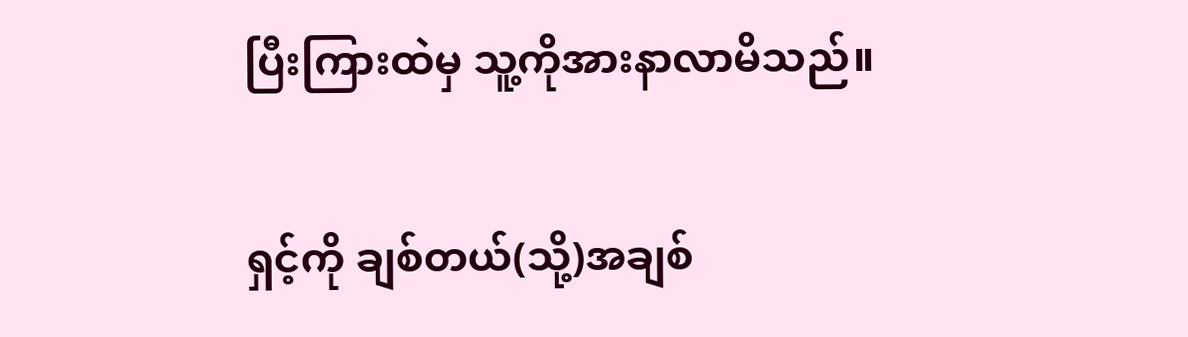ပြီးကြားထဲမှ သူ့ကိုအားနာလာမိသည်။

ရှင့်ကို ချစ်တယ်(သို့)အချစ်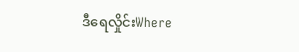ဒီရေလှိုင်းWhere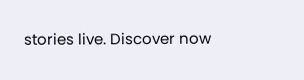stories live. Discover now